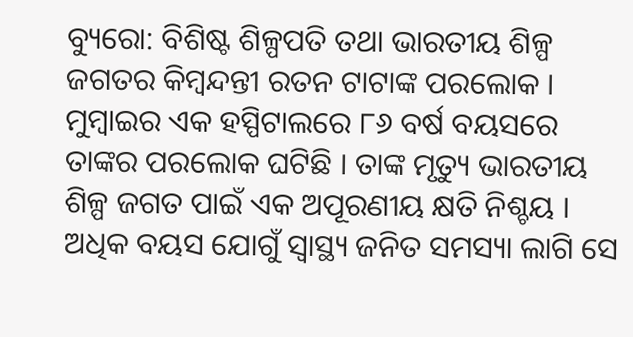ବ୍ୟୁରୋ: ବିଶିଷ୍ଟ ଶିଳ୍ପପତି ତଥା ଭାରତୀୟ ଶିଳ୍ପ ଜଗତର କିମ୍ବନ୍ଦନ୍ତୀ ରତନ ଟାଟାଙ୍କ ପରଲୋକ । ମୁମ୍ବାଇର ଏକ ହସ୍ପିଟାଲରେ ୮୬ ବର୍ଷ ବୟସରେ ତାଙ୍କର ପରଲୋକ ଘଟିଛି । ତାଙ୍କ ମୃତ୍ୟୁ ଭାରତୀୟ ଶିଳ୍ପ ଜଗତ ପାଇଁ ଏକ ଅପୂରଣୀୟ କ୍ଷତି ନିଶ୍ଚୟ । ଅଧିକ ବୟସ ଯୋଗୁଁ ସ୍ୱାସ୍ଥ୍ୟ ଜନିତ ସମସ୍ୟା ଲାଗି ସେ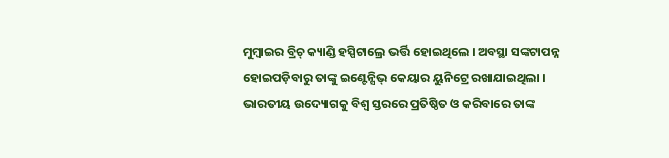ମୁମ୍ବାଇର ବ୍ରିଚ୍ କ୍ୟାଣ୍ଡି ହସ୍ପିଟାଲ୍ରେ ଭର୍ତ୍ତି ହୋଇଥିଲେ । ଅବସ୍ଥା ସଙ୍କଟାପନ୍ନ ହୋଇପଡ଼ିବାରୁ ତାଙ୍କୁ ଇଣ୍ଟେନ୍ସିଭ୍ କେୟାର ୟୁନିଟ୍ରେ ରଖାଯାଇଥିଲା ।
ଭାରତୀୟ ଉଦ୍ୟୋଗକୁ ବିଶ୍ୱ ସ୍ତରରେ ପ୍ରତିଷ୍ଠିତ ଓ କରିବାରେ ତାଙ୍କ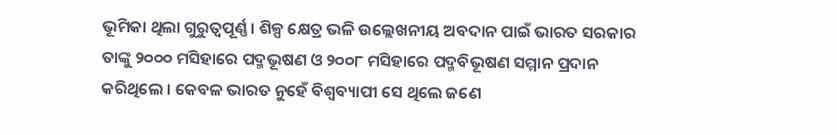ଭୂମିକା ଥିଲା ଗୁରୁତ୍ୱପୂର୍ଣ୍ଣ । ଶିଳ୍ପ କ୍ଷେତ୍ର ଭଳି ଉଲ୍ଲେଖନୀୟ ଅବଦାନ ପାଇଁ ଭାରତ ସରକାର ତାଙ୍କୁ ୨୦୦୦ ମସିହାରେ ପଦ୍ମଭୂଷଣ ଓ ୨୦୦୮ ମସିହାରେ ପଦ୍ମବିଭୂଷଣ ସମ୍ମାନ ପ୍ରଦାନ କରିଥିଲେ । କେବଳ ଭାରତ ନୁହେଁ ବିଶ୍ୱବ୍ୟାପୀ ସେ ଥିଲେ ଜଣେ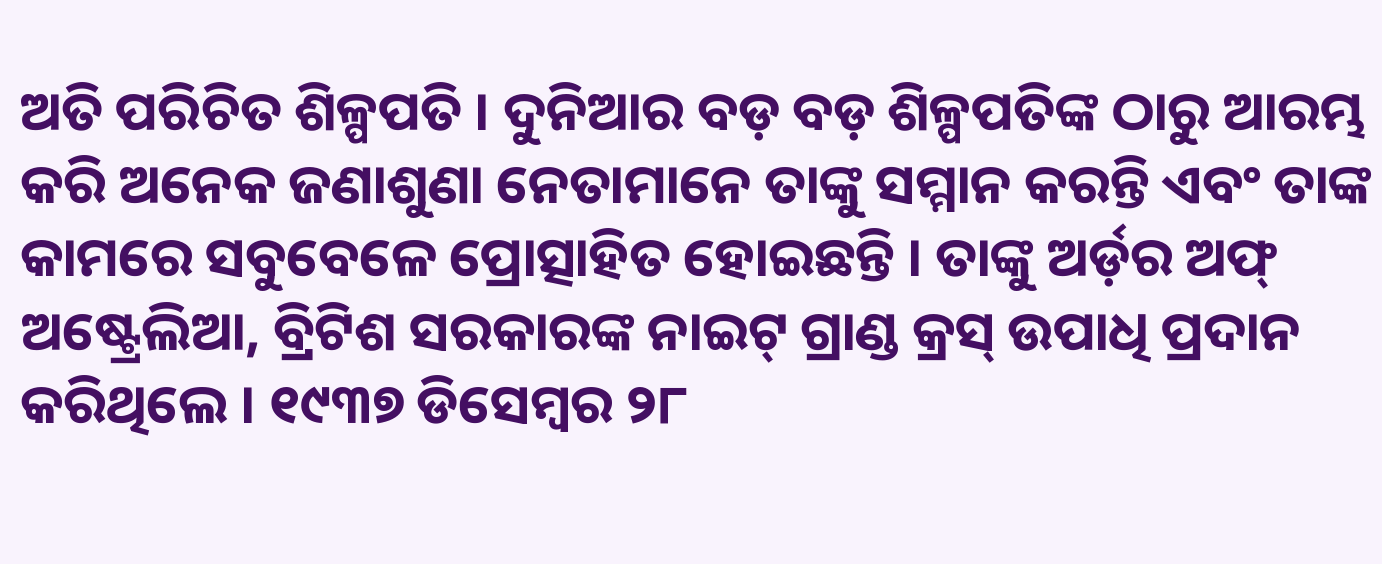ଅତି ପରିଚିତ ଶିଳ୍ପପତି । ଦୁନିଆର ବଡ଼ ବଡ଼ ଶିଳ୍ପପତିଙ୍କ ଠାରୁ ଆରମ୍ଭ କରି ଅନେକ ଜଣାଶୁଣା ନେତାମାନେ ତାଙ୍କୁ ସମ୍ମାନ କରନ୍ତି ଏବଂ ତାଙ୍କ କାମରେ ସବୁବେଳେ ପ୍ରୋତ୍ସାହିତ ହୋଇଛନ୍ତି । ତାଙ୍କୁ ଅର୍ଡ଼ର ଅଫ୍ ଅଷ୍ଟ୍ରେଲିଆ, ବ୍ରିଟିଶ ସରକାରଙ୍କ ନାଇଟ୍ ଗ୍ରାଣ୍ଡ କ୍ରସ୍ ଉପାଧି ପ୍ରଦାନ କରିଥିଲେ । ୧୯୩୭ ଡିସେମ୍ବର ୨୮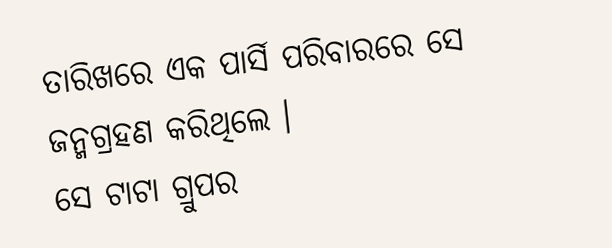ତାରିଖରେ ଏକ ପାର୍ସି ପରିବାରରେ ସେ ଜନ୍ମଗ୍ରହଣ କରିଥିଲେ ।
ସେ ଟାଟା ଗ୍ରୁପର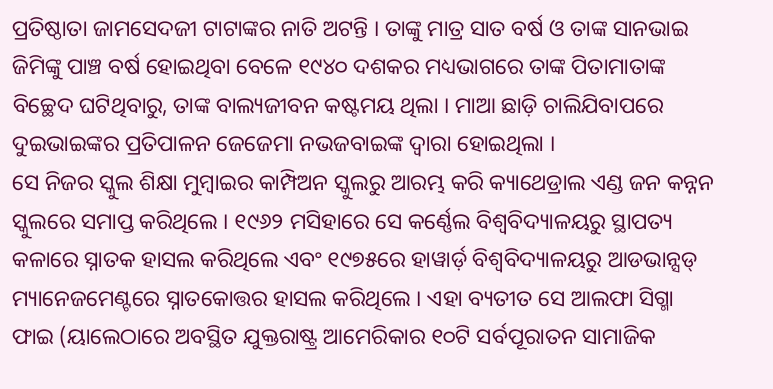ପ୍ରତିଷ୍ଠାତା ଜାମସେଦଜୀ ଟାଟାଙ୍କର ନାତି ଅଟନ୍ତି । ତାଙ୍କୁ ମାତ୍ର ସାତ ବର୍ଷ ଓ ତାଙ୍କ ସାନଭାଇ ଜିମିଙ୍କୁ ପାଞ୍ଚ ବର୍ଷ ହୋଇଥିବା ବେଳେ ୧୯୪୦ ଦଶକର ମଧ୍ୟଭାଗରେ ତାଙ୍କ ପିତାମାତାଙ୍କ ବିଚ୍ଛେଦ ଘଟିଥିବାରୁ, ତାଙ୍କ ବାଲ୍ୟଜୀବନ କଷ୍ଟମୟ ଥିଲା । ମାଆ ଛାଡ଼ି ଚାଲିଯିବାପରେ ଦୁଇଭାଇଙ୍କର ପ୍ରତିପାଳନ ଜେଜେମା ନଭଜବାଇଙ୍କ ଦ୍ୱାରା ହୋଇଥିଲା ।
ସେ ନିଜର ସ୍କୁଲ ଶିକ୍ଷା ମୁମ୍ବାଇର କାମ୍ପିଅନ ସ୍କୁଲରୁ ଆରମ୍ଭ କରି କ୍ୟାଥେଡ୍ରାଲ ଏଣ୍ଡ ଜନ କନ୍ନନ ସ୍କୁଲରେ ସମାପ୍ତ କରିଥିଲେ । ୧୯୬୨ ମସିହାରେ ସେ କର୍ଣ୍ଣେଲ ବିଶ୍ୱବିଦ୍ୟାଳୟରୁ ସ୍ଥାପତ୍ୟ କଳାରେ ସ୍ନାତକ ହାସଲ କରିଥିଲେ ଏବଂ ୧୯୭୫ରେ ହାୱାର୍ଡ଼ ବିଶ୍ୱବିଦ୍ୟାଳୟରୁ ଆଡଭାନ୍ସଡ୍ ମ୍ୟାନେଜମେଣ୍ଟରେ ସ୍ନାତକୋତ୍ତର ହାସଲ କରିଥିଲେ । ଏହା ବ୍ୟତୀତ ସେ ଆଲଫା ସିଗ୍ମା ଫାଇ (ୟାଲେଠାରେ ଅବସ୍ଥିତ ଯୁକ୍ତରାଷ୍ଟ୍ର ଆମେରିକାର ୧୦ଟି ସର୍ବପୂରାତନ ସାମାଜିକ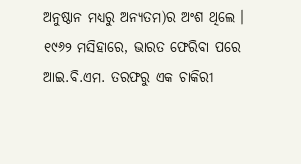ଅନୁଷ୍ଠାନ ମଧ୍ୟରୁ ଅନ୍ୟତମ)ର ଅଂଶ ଥିଲେ ।
୧୯୬୨ ମସିହାରେ, ଭାରତ ଫେରିବା ପରେ ଆଇ.ବି.ଏମ. ତରଫରୁ ଏକ ଚାକିରୀ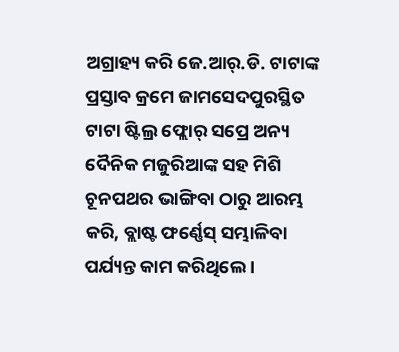ଅଗ୍ରାହ୍ୟ କରି ଜେ.ଆର୍.ଡି. ଟାଟାଙ୍କ ପ୍ରସ୍ତାବ କ୍ରମେ ଜାମସେଦପୁରସ୍ଥିତ ଟାଟା ଷ୍ଟିଲ୍ର ଫ୍ଲୋର୍ ସପ୍ରେ ଅନ୍ୟ ଦୈନିକ ମଜୁରିଆଙ୍କ ସହ ମିଶି ଚୂନପଥର ଭାଙ୍ଗିବା ଠାରୁ ଆରମ୍ଭ କରି, ବ୍ଲାଷ୍ଟ ଫର୍ଣ୍ଣେସ୍ ସମ୍ଭାଳିବା ପର୍ଯ୍ୟନ୍ତ କାମ କରିଥିଲେ ।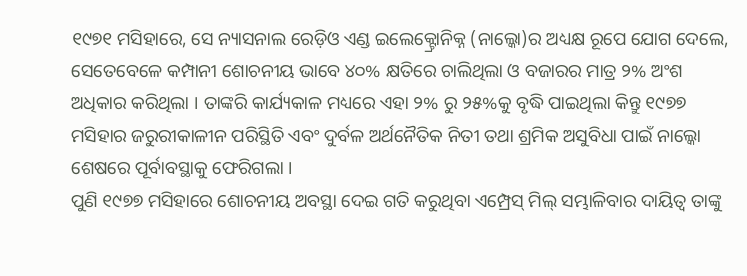୧୯୭୧ ମସିହାରେ, ସେ ନ୍ୟାସନାଲ ରେଡ଼ିଓ ଏଣ୍ଡ ଇଲେକ୍ଟ୍ରୋନିକ୍ନ (ନାଲ୍କୋ)ର ଅଧ୍ୟକ୍ଷ ରୂପେ ଯୋଗ ଦେଲେ, ସେତେବେଳେ କମ୍ପାନୀ ଶୋଚନୀୟ ଭାବେ ୪୦% କ୍ଷତିରେ ଚାଲିଥିଲା ଓ ବଜାରର ମାତ୍ର ୨% ଅଂଶ ଅଧିକାର କରିଥିଲା । ତାଙ୍କରି କାର୍ଯ୍ୟକାଳ ମଧ୍ୟରେ ଏହା ୨% ରୁ ୨୫%କୁ ବୃଦ୍ଧି ପାଇଥିଲା କିନ୍ତୁ ୧୯୭୭ ମସିହାର ଜରୁରୀକାଳୀନ ପରିସ୍ଥିତି ଏବଂ ଦୁର୍ବଳ ଅର୍ଥନୈତିକ ନିତୀ ତଥା ଶ୍ରମିକ ଅସୁବିଧା ପାଇଁ ନାଲ୍କୋ ଶେଷରେ ପୂର୍ବାବସ୍ଥାକୁ ଫେରିଗଲା ।
ପୁଣି ୧୯୭୭ ମସିହାରେ ଶୋଚନୀୟ ଅବସ୍ଥା ଦେଇ ଗତି କରୁଥିବା ଏମ୍ପ୍ରେସ୍ ମିଲ୍ ସମ୍ଭାଳିବାର ଦାୟିତ୍ୱ ତାଙ୍କୁ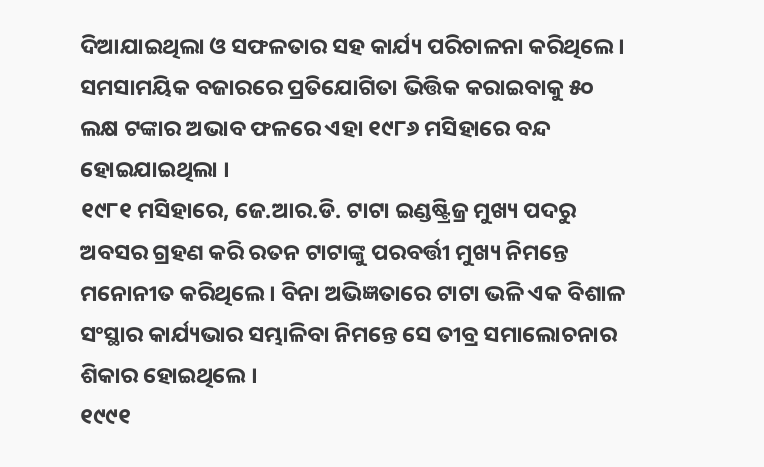ଦିଆଯାଇଥିଲା ଓ ସଫଳତାର ସହ କାର୍ଯ୍ୟ ପରିଚାଳନା କରିଥିଲେ । ସମସାମୟିକ ବଜାରରେ ପ୍ରତିଯୋଗିତା ଭିତ୍ତିକ କରାଇବାକୁ ୫୦ ଲକ୍ଷ ଟଙ୍କାର ଅଭାବ ଫଳରେ ଏହା ୧୯୮୬ ମସିହାରେ ବନ୍ଦ ହୋଇଯାଇଥିଲା ।
୧୯୮୧ ମସିହାରେ, ଜେ.ଆର.ଡି. ଟାଟା ଇଣ୍ଡଷ୍ଟ୍ରିଜ୍ର ମୁଖ୍ୟ ପଦରୁ ଅବସର ଗ୍ରହଣ କରି ରତନ ଟାଟାଙ୍କୁ ପରବର୍ତ୍ତୀ ମୁଖ୍ୟ ନିମନ୍ତେ ମନୋନୀତ କରିଥିଲେ । ବିନା ଅଭିଜ୍ଞତାରେ ଟାଟା ଭଳି ଏକ ବିଶାଳ ସଂସ୍ଥାର କାର୍ଯ୍ୟଭାର ସମ୍ଭାଳିବା ନିମନ୍ତେ ସେ ତୀବ୍ର ସମାଲୋଚନାର ଶିକାର ହୋଇଥିଲେ ।
୧୯୯୧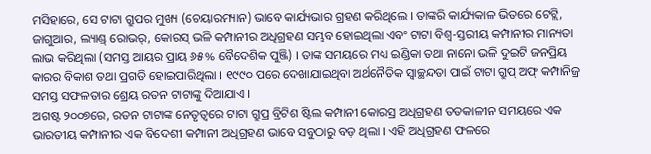ମସିହାରେ, ସେ ଟାଟା ଗ୍ରୁପର ମୁଖ୍ୟ (ଚେୟାରମ୍ୟାନ) ଭାବେ କାର୍ଯ୍ୟଭାର ଗ୍ରହଣ କରିଥିଲେ । ତାଙ୍କରି କାର୍ଯ୍ୟକାଳ ଭିତରେ ଟେଟ୍ଲି, ଜାଗୁଆର, ଲ୍ୟାଣ୍ଡ୍ ରୋଭର୍, କୋରସ୍ ଭଳି କମ୍ପାନୀର ଅଧିଗ୍ରହଣ ସମ୍ଭବ ହୋଇଥିଲା ଏବଂ ଟାଟା ବିଶ୍ୱ-ସ୍ତରୀୟ କମ୍ପାନୀର ମାନ୍ୟତା ଲାଭ କରିଥିଲା (ସମସ୍ତ ଆୟର ପ୍ରାୟ ୬୫% ବୈଦେଶିକ ପୁଞ୍ଜି) । ତାଙ୍କ ସମୟରେ ମଧ୍ୟ ଇଣ୍ଡିକା ତଥା ନାନୋ ଭଳି ଦୁଇଟି ଜନପ୍ରିୟ କାରର ବିକାଶ ତଥା ପ୍ରଗତି ହୋଇପାରିଥିଲା । ୧୯୯୦ ପରେ ଦେଖାଯାଇଥିବା ଅର୍ଥନୈତିକ ସ୍ୱାଚ୍ଛନ୍ଦତା ପାଇଁ ଟାଟା ଗ୍ରୁପ୍ ଅଫ୍ କମ୍ପାନିଜ୍ର ସମସ୍ତ ସଫଳତାର ଶ୍ରେୟ ରତନ ଟାଟାଙ୍କୁ ଦିଆଯାଏ ।
ଅଗଷ୍ଟ ୨୦୦୭ରେ, ରତନ ଟାଟାଙ୍କ ନେତୃତ୍ୱରେ ଟାଟା ଗ୍ରୁପ୍ର ବ୍ରିଟିଶ ଷ୍ଟିଲ କମ୍ପାନୀ କୋରସ୍ର ଅଧିଗ୍ରହଣ ତତକାଳୀନ ସମୟରେ ଏକ ଭାରତୀୟ କମ୍ପାନୀର ଏକ ବିଦେଶୀ କମ୍ପାନୀ ଅଧିଗ୍ରହଣ ଭାବେ ସବୁଠାରୁ ବଡ଼ ଥିଲା । ଏହି ଅଧିଗ୍ରହଣ ଫଳରେ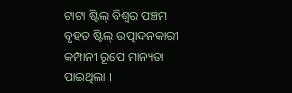ଟାଟା ଷ୍ଟିଲ୍ ବିଶ୍ୱର ପଞ୍ଚମ ବୃହତ ଷ୍ଟିଲ୍ ଉତ୍ପାଦନକାରୀ କମ୍ପାନୀ ରୂପେ ମାନ୍ୟତା ପାଇଥିଲା ।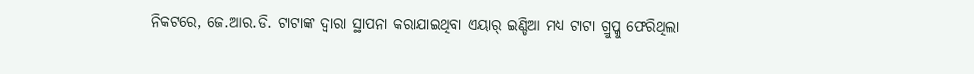ନିକଟରେ, ଜେ.ଆର.ଡି. ଟାଟାଙ୍କ ଦ୍ୱାରା ସ୍ଥାପନା କରାଯାଇଥିବା ଏୟାର୍ ଇଣ୍ଡିଆ ମଧ୍ୟ ଟାଟା ଗ୍ରୁପ୍କୁ ଫେରିଥିଲା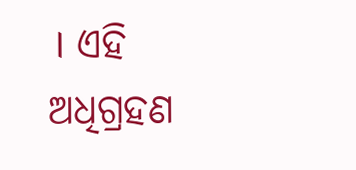। ଏହି ଅଧିଗ୍ରହଣ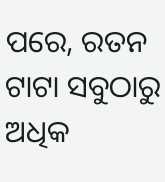ପରେ, ରତନ ଟାଟା ସବୁଠାରୁ ଅଧିକ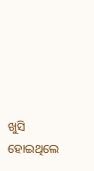ଖୁସି ହୋଇଥିଲେ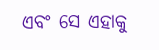ଏବଂ ସେ ଏହାକୁ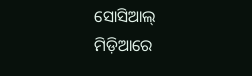ସୋସିଆଲ୍ ମିଡ଼ିଆରେ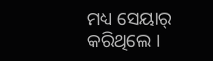ମଧ୍ୟ ସେୟାର୍ କରିଥିଲେ ।